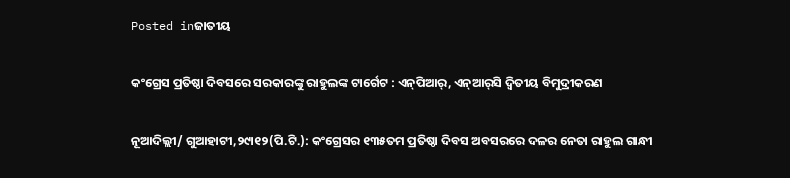Posted inଜାତୀୟ

କଂଗ୍ରେସ ପ୍ରତିଷ୍ଠା ଦିବସରେ ସରକାରଙ୍କୁ ରାହୁଲଙ୍କ ଟାର୍ଗେଟ : ଏନ୍‌ପିଆର୍‌, ଏନ୍‌ଆର୍‌ସି ଦ୍ୱିତୀୟ ବିମୁଦ୍ରୀକରଣ

ନୂଆଦିଲ୍ଲୀ/ ଗୁଆହାଟୀ,୨୯ା୧୨(ପି.ଟି.): କଂଗ୍ରେସର ୧୩୫ତମ ପ୍ରତିଷ୍ଠା ଦିବସ ଅବସରରେ ଦଳର ନେତା ରାହୁଲ ଗାନ୍ଧୀ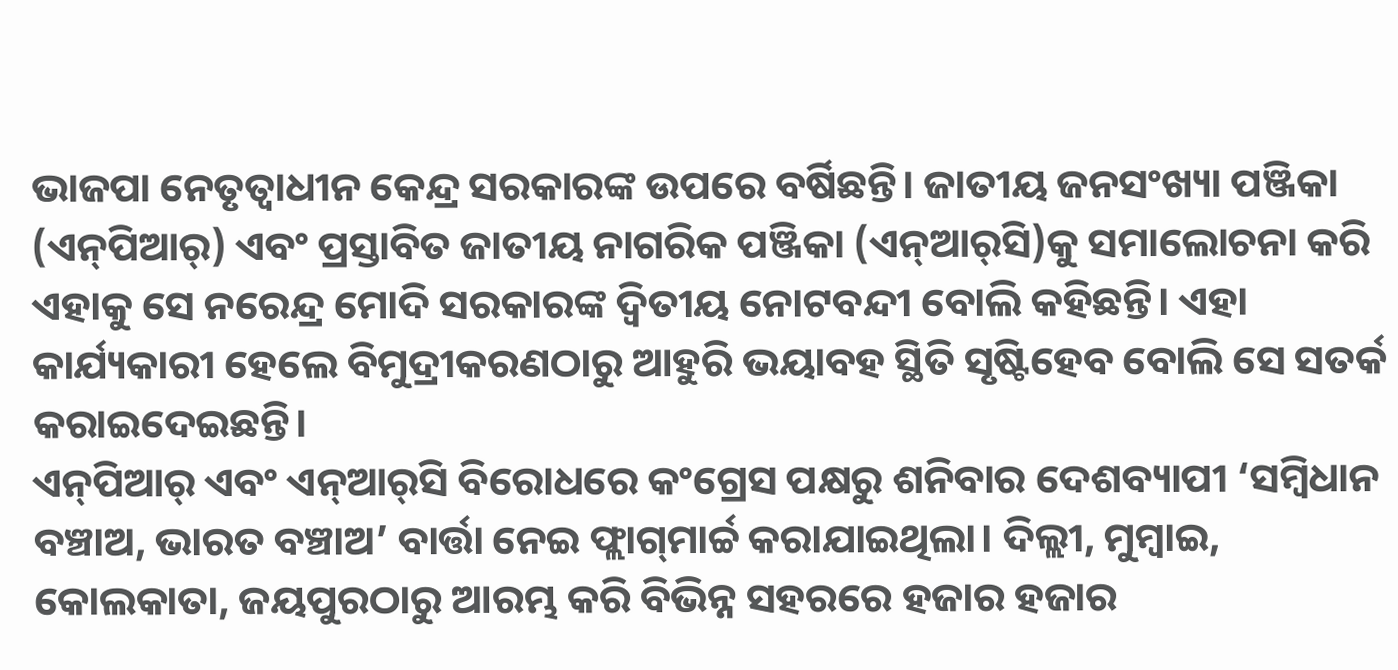ଭାଜପା ନେତୃତ୍ୱାଧୀନ କେନ୍ଦ୍ର ସରକାରଙ୍କ ଉପରେ ବର୍ଷିଛନ୍ତି। ଜାତୀୟ ଜନସଂଖ୍ୟା ପଞ୍ଜିକା (ଏନ୍‌ପିଆର୍‌) ଏବଂ ପ୍ରସ୍ତାବିତ ଜାତୀୟ ନାଗରିକ ପଞ୍ଜିକା (ଏନ୍‌ଆର୍‌ସି)କୁ ସମାଲୋଚନା କରି ଏହାକୁ ସେ ନରେନ୍ଦ୍ର ମୋଦି ସରକାରଙ୍କ ଦ୍ୱିତୀୟ ନୋଟବନ୍ଦୀ ବୋଲି କହିଛନ୍ତି। ଏହା କାର୍ଯ୍ୟକାରୀ ହେଲେ ବିମୁଦ୍ରୀକରଣଠାରୁ ଆହୁରି ଭୟାବହ ସ୍ଥିତି ସୃଷ୍ଟିହେବ ବୋଲି ସେ ସତର୍କ କରାଇଦେଇଛନ୍ତି।
ଏନ୍‌ପିଆର୍‌ ଏବଂ ଏନ୍‌ଆର୍‌ସି ବିରୋଧରେ କଂଗ୍ରେସ ପକ୍ଷରୁ ଶନିବାର ଦେଶବ୍ୟାପୀ ‘ସମ୍ବିଧାନ ବଞ୍ଚାଅ, ଭାରତ ବଞ୍ଚାଅ’ ବାର୍ତ୍ତା ନେଇ ଫ୍ଲାଗ୍‌ମାର୍ଚ୍ଚ କରାଯାଇଥିଲା। ଦିଲ୍ଲୀ, ମୁମ୍ବାଇ, କୋଲକାତା, ଜୟପୁରଠାରୁ ଆରମ୍ଭ କରି ବିଭିନ୍ନ ସହରରେ ହଜାର ହଜାର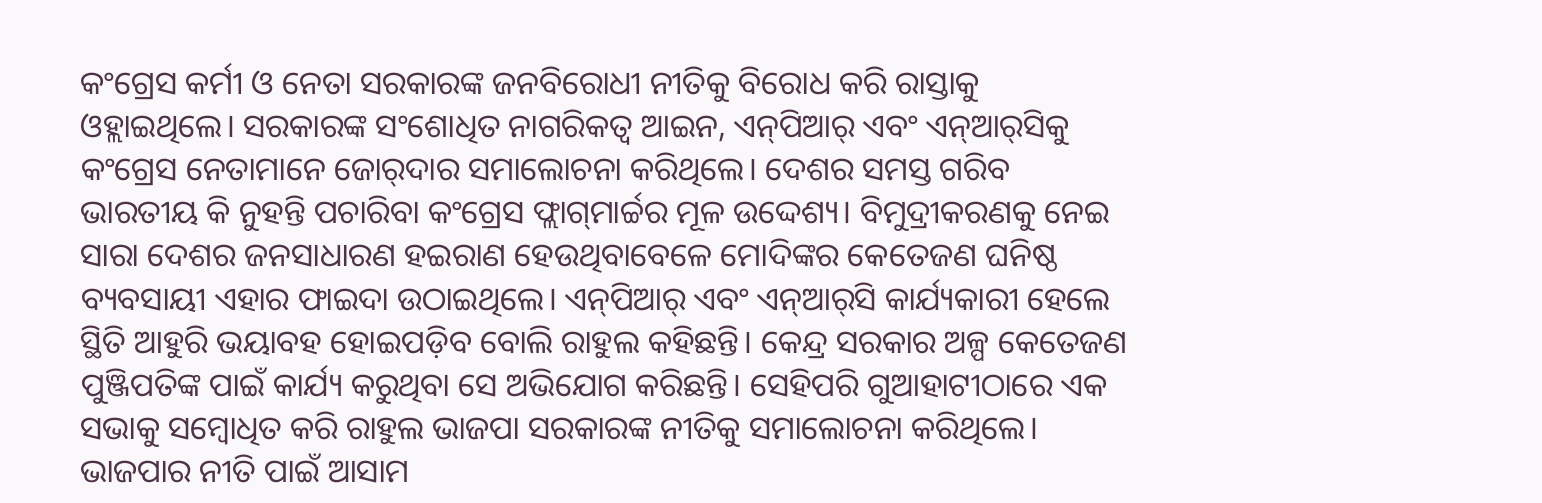କଂଗ୍ରେସ କର୍ମୀ ଓ ନେତା ସରକାରଙ୍କ ଜନବିରୋଧୀ ନୀତିକୁ ବିରୋଧ କରି ରାସ୍ତାକୁ ଓହ୍ଲାଇଥିଲେ। ସରକାରଙ୍କ ସଂଶୋଧିତ ନାଗରିକତ୍ୱ ଆଇନ, ଏନ୍‌ପିଆର୍‌ ଏବଂ ଏନ୍‌ଆର୍‌ସିକୁ କଂଗ୍ରେସ ନେତାମାନେ ଜୋର୍‌ଦାର ସମାଲୋଚନା କରିଥିଲେ। ଦେଶର ସମସ୍ତ ଗରିବ ଭାରତୀୟ କି ନୁହନ୍ତି ପଚାରିବା କଂଗ୍ରେସ ଫ୍ଲାଗ୍‌ମାର୍ଚ୍ଚର ମୂଳ ଉଦ୍ଦେଶ୍ୟ। ବିମୁଦ୍ରୀକରଣକୁ ନେଇ ସାରା ଦେଶର ଜନସାଧାରଣ ହଇରାଣ ହେଉଥିବାବେଳେ ମୋଦିଙ୍କର କେତେଜଣ ଘନିଷ୍ଠ ବ୍ୟବସାୟୀ ଏହାର ଫାଇଦା ଉଠାଇଥିଲେ। ଏନ୍‌ପିଆର୍‌ ଏବଂ ଏନ୍‌ଆର୍‌ସି କାର୍ଯ୍ୟକାରୀ ହେଲେ ସ୍ଥିତି ଆହୁରି ଭୟାବହ ହୋଇପଡ଼ିବ ବୋଲି ରାହୁଲ କହିଛନ୍ତି। କେନ୍ଦ୍ର ସରକାର ଅଳ୍ପ କେତେଜଣ ପୁଞ୍ଜିପତିଙ୍କ ପାଇଁ କାର୍ଯ୍ୟ କରୁଥିବା ସେ ଅଭିଯୋଗ କରିଛନ୍ତି। ସେହିପରି ଗୁଆହାଟୀଠାରେ ଏକ ସଭାକୁ ସମ୍ବୋଧିତ କରି ରାହୁଲ ଭାଜପା ସରକାରଙ୍କ ନୀତିକୁ ସମାଲୋଚନା କରିଥିଲେ। ଭାଜପାର ନୀତି ପାଇଁ ଆସାମ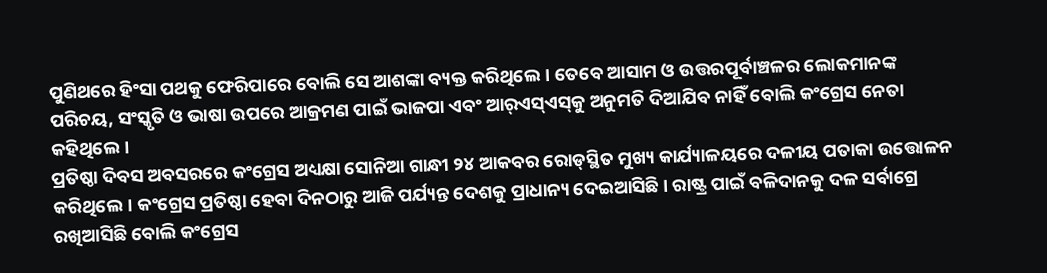ପୁଣିଥରେ ହିଂସା ପଥକୁ ଫେରିପାରେ ବୋଲି ସେ ଆଶଙ୍କା ବ୍ୟକ୍ତ କରିଥିଲେ। ତେବେ ଆସାମ ଓ ଉତ୍ତରପୂର୍ବାଞ୍ଚଳର ଲୋକମାନଙ୍କ ପରିଚୟ, ସଂସ୍କୃତି ଓ ଭାଷା ଉପରେ ଆକ୍ରମଣ ପାଇଁ ଭାଜପା ଏବଂ ଆର୍‌ଏସ୍‌ଏସ୍‌କୁ ଅନୁମତି ଦିଆଯିବ ନାହିଁ ବୋଲି କଂଗ୍ରେସ ନେତା କହିଥିଲେ।
ପ୍ରତିଷ୍ଠା ଦିବସ ଅବସରରେ କଂଗ୍ରେସ ଅଧ୍ୟକ୍ଷା ସୋନିଆ ଗାନ୍ଧୀ ୨୪ ଆକବର ରୋଡ୍‌ସ୍ଥିତ ମୁଖ୍ୟ କାର୍ଯ୍ୟାଳୟରେ ଦଳୀୟ ପତାକା ଉତ୍ତୋଳନ କରିଥିଲେ। କଂଗ୍ରେସ ପ୍ରତିଷ୍ଠା ହେବା ଦିନଠାରୁ ଆଜି ପର୍ଯ୍ୟନ୍ତ ଦେଶକୁ ପ୍ରାଧାନ୍ୟ ଦେଇଆସିଛି। ରାଷ୍ଟ୍ର ପାଇଁ ବଳିଦାନକୁ ଦଳ ସର୍ବାଗ୍ରେ ରଖିଆସିଛି ବୋଲି କଂଗ୍ରେସ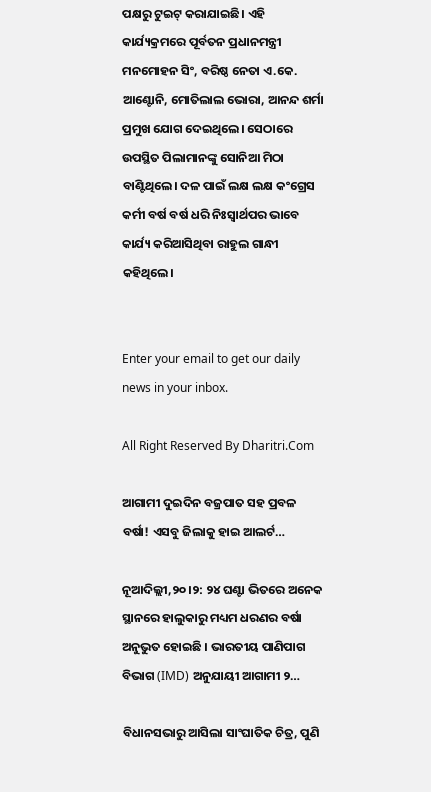ପକ୍ଷରୁ ଟୁଇଟ୍‌ କରାଯାଇଛି। ଏହି କାର୍ଯ୍ୟକ୍ରମରେ ପୂର୍ବତନ ପ୍ରଧାନମନ୍ତ୍ରୀ ମନମୋହନ ସିଂ, ବରିଷ୍ଠ ନେତା ଏ.କେ. ଆଣ୍ଟୋନି, ମୋତିଲାଲ ଭୋରା, ଆନନ୍ଦ ଶର୍ମା ପ୍ରମୁଖ ଯୋଗ ଦେଇଥିଲେ। ସେଠାରେ ଉପସ୍ଥିତ ପିଲାମାନଙ୍କୁ ସୋନିଆ ମିଠା ବାଣ୍ଟିଥିଲେ। ଦଳ ପାଇଁ ଲକ୍ଷ ଲକ୍ଷ କଂଗ୍ରେସ କର୍ମୀ ବର୍ଷ ବର୍ଷ ଧରି ନିଃସ୍ବାର୍ଥପର ଭାବେ କାର୍ଯ୍ୟ କରିଆସିଥିବା ରାହୁଲ ଗାନ୍ଧୀ କହିଥିଲେ।


Enter your email to get our daily news in your inbox.

All Right Reserved By Dharitri.Com

ଆଗାମୀ ଦୁଇଦିନ ବଜ୍ରପାତ ସହ ପ୍ରବଳ ବର୍ଷା! ଏସବୁ ଜିଲାକୁ ହାଇ ଆଲର୍ଟ…

ନୂଆଦିଲ୍ଲୀ,୨୦।୨: ୨୪ ଘଣ୍ଟା ଭିତରେ ଅନେକ ସ୍ଥାନରେ ହାଲୁକାରୁ ମଧ୍ୟମ ଧରଣର ବର୍ଷା ଅନୁଭୁତ ହୋଇଛି । ଭାରତୀୟ ପାଣିପାଗ ବିଭାଗ (IMD) ଅନୁଯାୟୀ ଆଗାମୀ ୨…

ବିଧାନସଭାରୁ ଆସିଲା ସାଂଘାତିକ ଚିତ୍ର, ପୁଣି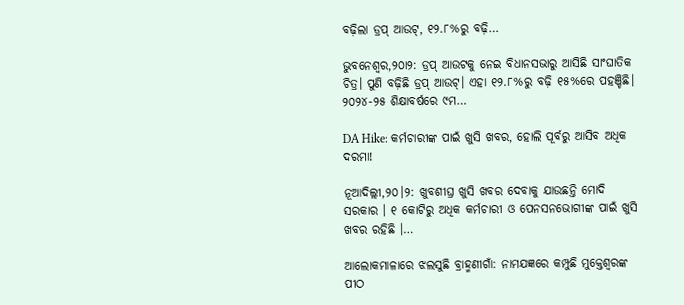ବଢ଼ିଲା ଡ୍ରପ୍‌ ଆଉଟ୍‌, ୧୨.୮%ରୁ ବଢ଼ି…

ଭୁବନେଶ୍ୱର,୨୦ା୨: ଡ୍ରପ୍‌ ଆଉଟକୁ ନେଇ ବିଧାନସଭାରୁ ଆସିଛି ସାଂଘାତିକ ଚିତ୍ର। ପୁଣି ବଢ଼ିଛି ଡ୍ରପ୍‌ ଆଉଟ୍‌। ଏହା ୧୨.୮%ରୁ ବଢ଼ି ୧୫%ରେ ପହଞ୍ଚିଛି। ୨୦୨୪-୨୫ ଶିକ୍ଷାବର୍ଷରେ ୯ମ…

DA Hike: କର୍ମଚାରୀଙ୍କ ପାଇଁ ଖୁସି ଖବର, ହୋଲି ପୂର୍ବରୁ ଆସିବ ଅଧିକ ଦରମା!

ନୂଆଦିଲ୍ଲୀ,୨୦।୨: ଖୁବଶୀଘ୍ର ଖୁସି ଖବର ଦେବାକୁ ଯାଉଛନ୍ତି ମୋଦି ସରକାର । ୧ କୋଟିରୁ ଅଧିକ କର୍ମଚାରୀ ଓ ପେନସନଭୋଗୀଙ୍କ ପାଇଁ ଖୁସି ଖବର ରହିଛି ।…

ଆଲୋକମାଳାରେ ଝଲସୁଛି ବ୍ରାହ୍ମଣୀଗାଁ: ନାମଯଜ୍ଞରେ କମ୍ପୁଛି ମୁକ୍ତେଶ୍ୱରଙ୍କ ପୀଠ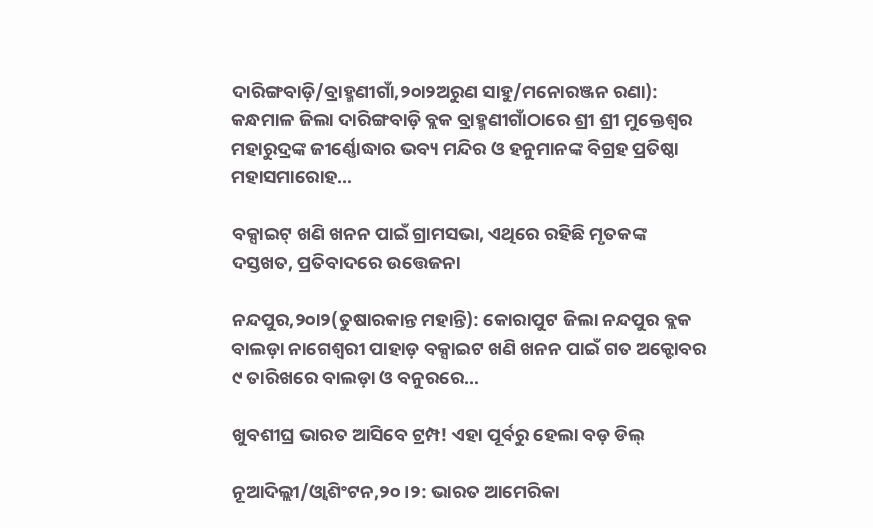ଦାରିଙ୍ଗବାଡ଼ି/ବ୍ରାହ୍ମଣୀଗାଁ,୨୦ା୨ଅରୁଣ ସାହୁ/ମନୋରଞ୍ଜନ ରଣା): କନ୍ଧମାଳ ଜିଲା ଦାରିଙ୍ଗବାଡ଼ି ବ୍ଲକ ବ୍ରାହ୍ମଣୀଗାଁଠାରେ ଶ୍ରୀ ଶ୍ରୀ ମୁକ୍ତେଶ୍ୱର ମହାରୁଦ୍ରଙ୍କ ଜୀର୍ଣ୍ଣୋଦ୍ଧାର ଭବ୍ୟ ମନ୍ଦିର ଓ ହନୁମାନଙ୍କ ବିଗ୍ରହ ପ୍ରତିଷ୍ଠା ମହାସମାରୋହ…

ବକ୍ସାଇଟ୍‌ ଖଣି ଖନନ ପାଇଁ ଗ୍ରାମସଭା, ଏଥିରେ ରହିଛି ମୃତକଙ୍କ ଦସ୍ତଖତ, ପ୍ରତିବାଦରେ ଉତ୍ତେଜନା

ନନ୍ଦପୁର,୨୦ା୨(ତୁଷାରକାନ୍ତ ମହାନ୍ତି): କୋରାପୁଟ ଜିଲା ନନ୍ଦପୁର ବ୍ଲକ ବାଲଡ଼ା ନାଗେଶ୍ୱରୀ ପାହାଡ଼ ବକ୍ସାଇଟ ଖଣି ଖନନ ପାଇଁ ଗତ ଅକ୍ଟୋବର ୯ ତାରିଖରେ ବାଲଡ଼ା ଓ ବନୁରରେ…

ଖୁବଶୀଘ୍ର ଭାରତ ଆସିବେ ଟ୍ରମ୍ପ! ଏହା ପୂର୍ବରୁ ହେଲା ବଡ଼ ଡିଲ୍‌

ନୂଆଦିଲ୍ଲୀ/ଓ୍ବାଶିଂଟନ,୨୦।୨: ଭାରତ ଆମେରିକା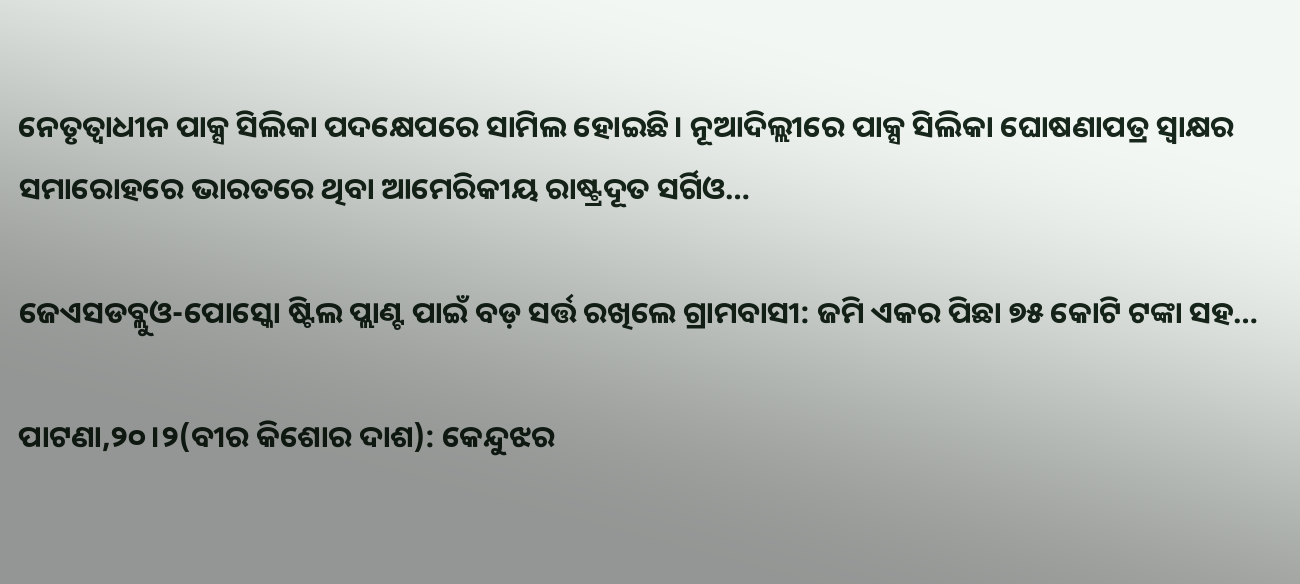ନେତୃତ୍ୱାଧୀନ ପାକ୍ସ ସିଲିକା ପଦକ୍ଷେପରେ ସାମିଲ ହୋଇଛି। ନୂଆଦିଲ୍ଲୀରେ ପାକ୍ସ ସିଲିକା ଘୋଷଣାପତ୍ର ସ୍ବାକ୍ଷର ସମାରୋହରେ ଭାରତରେ ଥିବା ଆମେରିକୀୟ ରାଷ୍ଟ୍ରଦୂତ ସର୍ଗିଓ…

ଜେଏସଡବ୍ଲୁଓ-ପୋସ୍କୋ ଷ୍ଟିଲ ପ୍ଲାଣ୍ଟ ପାଇଁ ବଡ଼ ସର୍ତ୍ତ ରଖିଲେ ଗ୍ରାମବାସୀ: ଜମି ଏକର ପିଛା ୭୫ କୋଟି ଟଙ୍କା ସହ…

ପାଟଣା,୨୦।୨(ବୀର କିଶୋର ଦାଶ): କେନ୍ଦୁଝର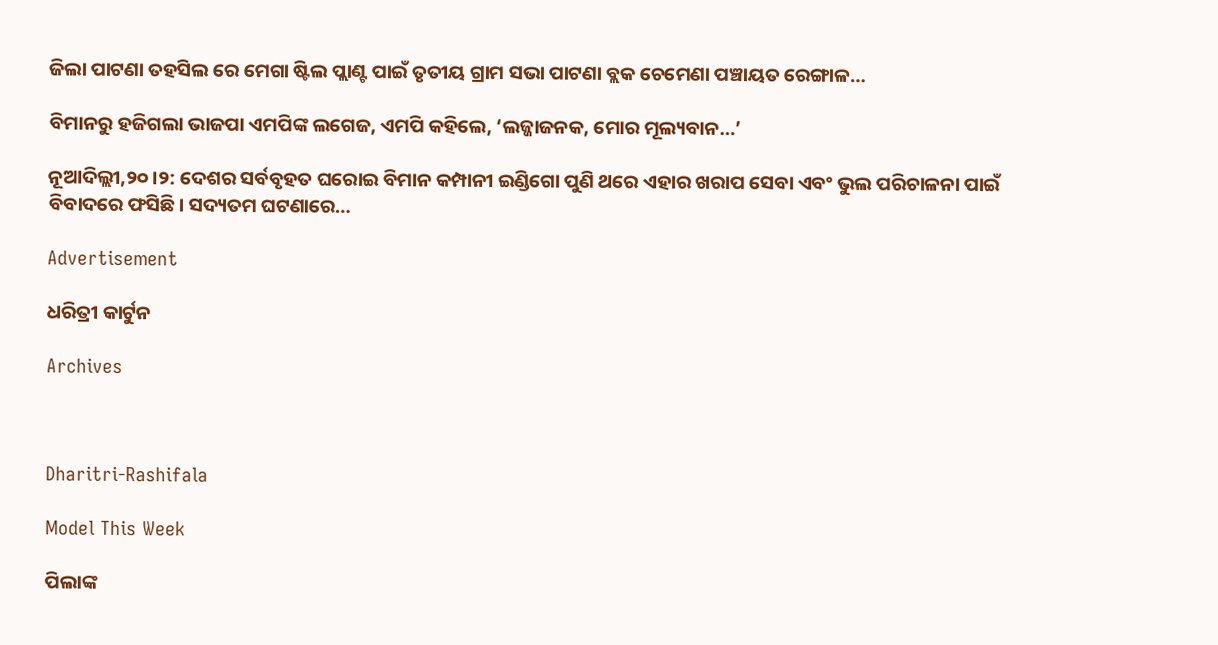ଜିଲା ପାଟଣା ତହସିଲ ରେ ମେଗା ଷ୍ଟିଲ ପ୍ଲାଣ୍ଟ ପାଇଁ ତୃତୀୟ ଗ୍ରାମ ସଭା ପାଟଣା ବ୍ଲକ ଚେମେଣା ପଞ୍ଚାୟତ ରେଙ୍ଗାଳ…

ବିମାନରୁ ହଜିଗଲା ଭାଜପା ଏମପିଙ୍କ ଲଗେଜ, ଏମପି କହିଲେ, ‘ଲଜ୍ଜାଜନକ, ମୋର ମୂଲ୍ୟବାନ…’

ନୂଆଦିଲ୍ଲୀ,୨୦।୨: ଦେଶର ସର୍ବବୃହତ ଘରୋଇ ବିମାନ କମ୍ପାନୀ ଇଣ୍ଡିଗୋ ପୁଣି ଥରେ ଏହାର ଖରାପ ସେବା ଏବଂ ଭୁଲ ପରିଚାଳନା ପାଇଁ ବିବାଦରେ ଫସିଛି। ସଦ୍ୟତମ ଘଟଣାରେ…

Advertisement

ଧରିତ୍ରୀ କାର୍ଟୁନ

Archives



Dharitri-Rashifala

Model This Week

ପିଲାଙ୍କ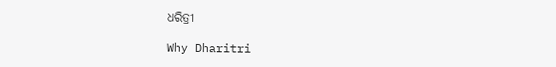ଧରିତ୍ରୀ

Why Dharitri